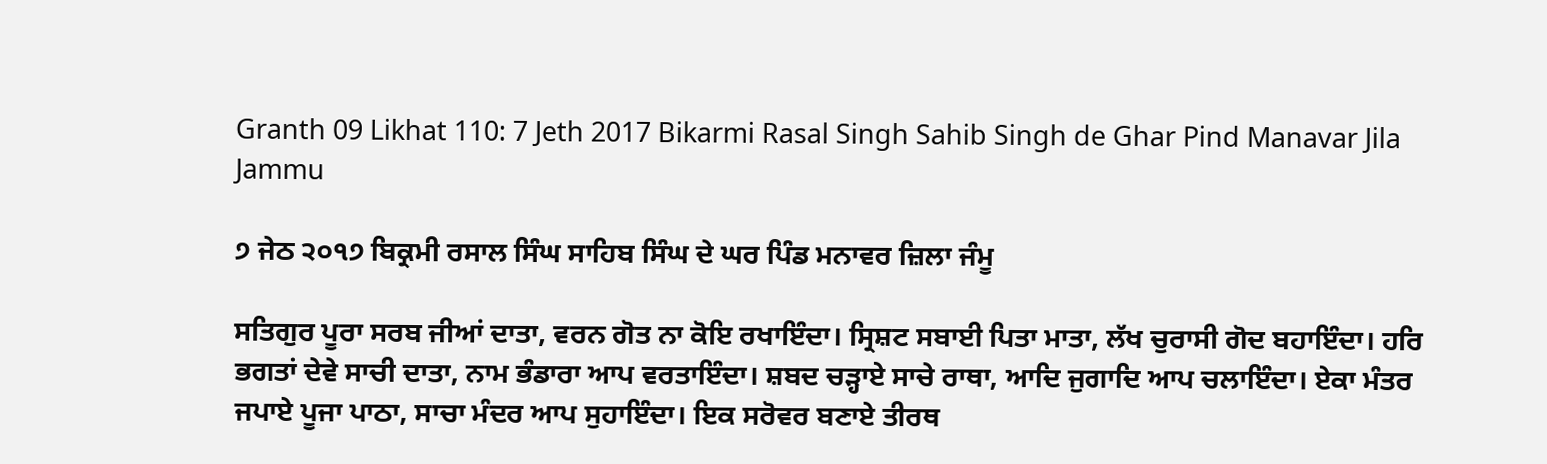Granth 09 Likhat 110: 7 Jeth 2017 Bikarmi Rasal Singh Sahib Singh de Ghar Pind Manavar Jila Jammu

੭ ਜੇਠ ੨੦੧੭ ਬਿਕ੍ਰਮੀ ਰਸਾਲ ਸਿੰਘ ਸਾਹਿਬ ਸਿੰਘ ਦੇ ਘਰ ਪਿੰਡ ਮਨਾਵਰ ਜ਼ਿਲਾ ਜੰਮੂ

ਸਤਿਗੁਰ ਪੂਰਾ ਸਰਬ ਜੀਆਂ ਦਾਤਾ, ਵਰਨ ਗੋਤ ਨਾ ਕੋਇ ਰਖਾਇੰਦਾ। ਸ੍ਰਿਸ਼ਟ ਸਬਾਈ ਪਿਤਾ ਮਾਤਾ, ਲੱਖ ਚੁਰਾਸੀ ਗੋਦ ਬਹਾਇੰਦਾ। ਹਰਿ ਭਗਤਾਂ ਦੇਵੇ ਸਾਚੀ ਦਾਤਾ, ਨਾਮ ਭੰਡਾਰਾ ਆਪ ਵਰਤਾਇੰਦਾ। ਸ਼ਬਦ ਚੜ੍ਹਾਏ ਸਾਚੇ ਰਾਥਾ, ਆਦਿ ਜੁਗਾਦਿ ਆਪ ਚਲਾਇੰਦਾ। ਏਕਾ ਮੰਤਰ ਜਪਾਏ ਪੂਜਾ ਪਾਠਾ, ਸਾਚਾ ਮੰਦਰ ਆਪ ਸੁਹਾਇੰਦਾ। ਇਕ ਸਰੋਵਰ ਬਣਾਏ ਤੀਰਥ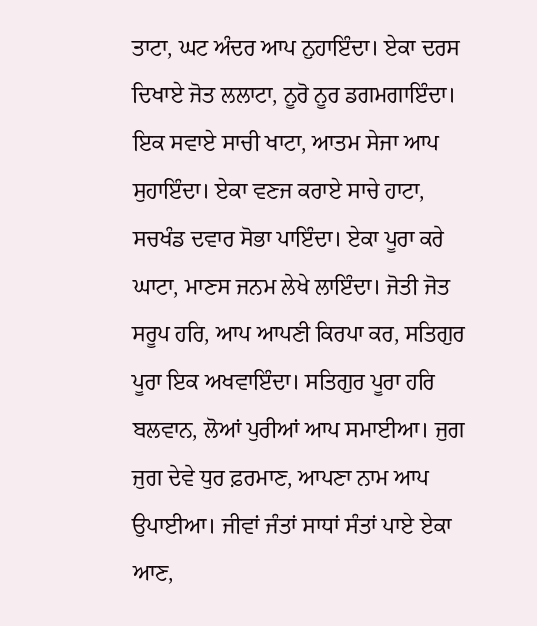ਤਾਟਾ, ਘਟ ਅੰਦਰ ਆਪ ਨੁਹਾਇੰਦਾ। ਏਕਾ ਦਰਸ ਦਿਖਾਏ ਜੋਤ ਲਲਾਟਾ, ਨੂਰੋ ਨੂਰ ਡਗਮਗਾਇੰਦਾ। ਇਕ ਸਵਾਏ ਸਾਚੀ ਖਾਟਾ, ਆਤਮ ਸੇਜਾ ਆਪ ਸੁਹਾਇੰਦਾ। ਏਕਾ ਵਣਜ ਕਰਾਏ ਸਾਚੇ ਹਾਟਾ, ਸਚਖੰਡ ਦਵਾਰ ਸੋਭਾ ਪਾਇੰਦਾ। ਏਕਾ ਪੂਰਾ ਕਰੇ ਘਾਟਾ, ਮਾਣਸ ਜਨਮ ਲੇਖੇ ਲਾਇੰਦਾ। ਜੋਤੀ ਜੋਤ ਸਰੂਪ ਹਰਿ, ਆਪ ਆਪਣੀ ਕਿਰਪਾ ਕਰ, ਸਤਿਗੁਰ ਪੂਰਾ ਇਕ ਅਖਵਾਇੰਦਾ। ਸਤਿਗੁਰ ਪੂਰਾ ਹਰਿ ਬਲਵਾਨ, ਲੋਆਂ ਪੁਰੀਆਂ ਆਪ ਸਮਾਈਆ। ਜੁਗ ਜੁਗ ਦੇਵੇ ਧੁਰ ਫ਼ਰਮਾਣ, ਆਪਣਾ ਨਾਮ ਆਪ ਉਪਾਈਆ। ਜੀਵਾਂ ਜੰਤਾਂ ਸਾਧਾਂ ਸੰਤਾਂ ਪਾਏ ਏਕਾ ਆਣ,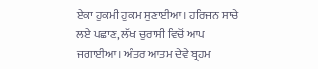ਏਕਾ ਹੁਕਮੀ ਹੁਕਮ ਸੁਣਾਈਆ। ਹਰਿਜਨ ਸਾਚੇ ਲਏ ਪਛਾਣ, ਲੱਖ ਚੁਰਾਸੀ ਵਿਚੋਂ ਆਪ ਜਗਾਈਆ। ਅੰਤਰ ਆਤਮ ਦੇਵੇ ਬ੍ਰਹਮ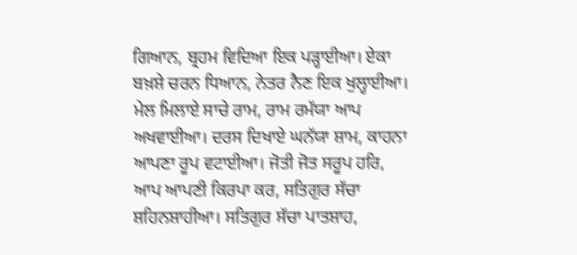ਗਿਆਨ, ਬ੍ਰਹਮ ਵਿਦਿਆ ਇਕ ਪੜ੍ਹਾਈਆ। ਏਕਾ ਬਖ਼ਸ਼ੇ ਚਰਨ ਧਿਆਨ, ਨੇਤਰ ਨੈਣ ਇਕ ਖੁਲ੍ਹਾਈਆ। ਮੇਲ ਮਿਲਾਏ ਸਾਚੇ ਰਾਮ, ਰਾਮ ਰਮੱਯਾ ਆਪ ਅਖਵਾਈਆ। ਦਰਸ ਦਿਖਾਏ ਘਨੱਯਾ ਸ਼ਾਮ, ਕਾਹਨਾ ਆਪਣਾ ਰੂਪ ਵਟਾਈਆ। ਜੋਤੀ ਜੋਤ ਸਰੂਪ ਹਰਿ, ਆਪ ਆਪਣੀ ਕਿਰਪਾ ਕਰ, ਸਤਿਗੁਰ ਸੱਚਾ ਸ਼ਹਿਨਸ਼ਾਹੀਆ। ਸਤਿਗੁਰ ਸੱਚਾ ਪਾਤਸ਼ਾਹ,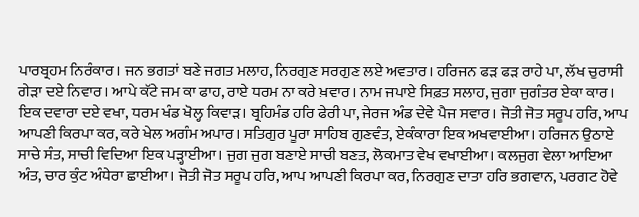ਪਾਰਬ੍ਰਹਮ ਨਿਰੰਕਾਰ। ਜਨ ਭਗਤਾਂ ਬਣੇ ਜਗਤ ਮਲਾਹ, ਨਿਰਗੁਣ ਸਰਗੁਣ ਲਏ ਅਵਤਾਰ। ਹਰਿਜਨ ਫੜ ਫੜ ਰਾਹੇ ਪਾ, ਲੱਖ ਚੁਰਾਸੀ ਗੇੜਾ ਦਏ ਨਿਵਾਰ। ਆਪੇ ਕੱਟੇ ਜਮ ਕਾ ਫਾਹ, ਰਾਏ ਧਰਮ ਨਾ ਕਰੇ ਖ਼ਵਾਰ। ਨਾਮ ਜਪਾਏ ਸਿਫ਼ਤ ਸਲਾਹ, ਜੁਗਾ ਜੁਗੰਤਰ ਏਕਾ ਕਾਰ। ਇਕ ਦਵਾਰਾ ਦਏ ਵਖਾ, ਧਰਮ ਖੰਡ ਖੋਲ੍ਹ ਕਿਵਾੜ। ਬ੍ਰਹਿਮੰਡ ਹਰਿ ਫੇਰੀ ਪਾ, ਜੇਰਜ ਅੰਡ ਦੇਵੇ ਪੈਜ ਸਵਾਰ। ਜੋਤੀ ਜੋਤ ਸਰੂਪ ਹਰਿ, ਆਪ ਆਪਣੀ ਕਿਰਪਾ ਕਰ, ਕਰੇ ਖੇਲ ਅਗੰਮ ਅਪਾਰ। ਸਤਿਗੁਰ ਪੂਰਾ ਸਾਹਿਬ ਗੁਣਵੰਤ, ਏਕੰਕਾਰਾ ਇਕ ਅਖਵਾਈਆ। ਹਰਿਜਨ ਉਠਾਏ ਸਾਚੇ ਸੰਤ, ਸਾਚੀ ਵਿਦਿਆ ਇਕ ਪੜ੍ਹਾਈਆ। ਜੁਗ ਜੁਗ ਬਣਾਏ ਸਾਚੀ ਬਣਤ, ਲੋਕਮਾਤ ਵੇਖ ਵਖਾਈਆ। ਕਲਜੁਗ ਵੇਲਾ ਆਇਆ ਅੰਤ, ਚਾਰ ਕੁੰਟ ਅੰਧੇਰਾ ਛਾਈਆ। ਜੋਤੀ ਜੋਤ ਸਰੂਪ ਹਰਿ, ਆਪ ਆਪਣੀ ਕਿਰਪਾ ਕਰ, ਨਿਰਗੁਣ ਦਾਤਾ ਹਰਿ ਭਗਵਾਨ, ਪਰਗਟ ਹੋਵੇ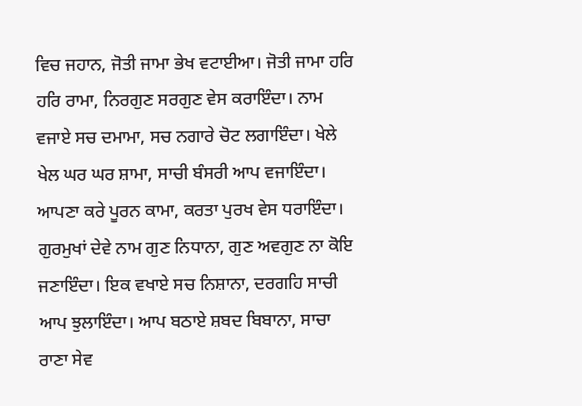ਵਿਚ ਜਹਾਨ, ਜੋਤੀ ਜਾਮਾ ਭੇਖ ਵਟਾਈਆ। ਜੋਤੀ ਜਾਮਾ ਹਰਿ ਹਰਿ ਰਾਮਾ, ਨਿਰਗੁਣ ਸਰਗੁਣ ਵੇਸ ਕਰਾਇੰਦਾ। ਨਾਮ ਵਜਾਏ ਸਚ ਦਮਾਮਾ, ਸਚ ਨਗਾਰੇ ਚੋਟ ਲਗਾਇੰਦਾ। ਖੇਲੇ ਖੇਲ ਘਰ ਘਰ ਸ਼ਾਮਾ, ਸਾਚੀ ਬੰਸਰੀ ਆਪ ਵਜਾਇੰਦਾ। ਆਪਣਾ ਕਰੇ ਪੂਰਨ ਕਾਮਾ, ਕਰਤਾ ਪੁਰਖ ਵੇਸ ਧਰਾਇੰਦਾ। ਗੁਰਮੁਖਾਂ ਦੇਵੇ ਨਾਮ ਗੁਣ ਨਿਧਾਨਾ, ਗੁਣ ਅਵਗੁਣ ਨਾ ਕੋਇ ਜਣਾਇੰਦਾ। ਇਕ ਵਖਾਏ ਸਚ ਨਿਸ਼ਾਨਾ, ਦਰਗਹਿ ਸਾਚੀ ਆਪ ਝੁਲਾਇੰਦਾ। ਆਪ ਬਠਾਏ ਸ਼ਬਦ ਬਿਬਾਨਾ, ਸਾਚਾ ਰਾਣਾ ਸੇਵ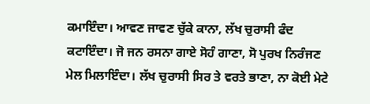ਕਮਾਇੰਦਾ। ਆਵਣ ਜਾਵਣ ਚੁੱਕੇ ਕਾਨਾ, ਲੱਖ ਚੁਰਾਸੀ ਫੰਦ ਕਟਾਇੰਦਾ। ਜੋ ਜਨ ਰਸਨਾ ਗਾਏ ਸੋਹੰ ਗਾਣਾ, ਸੋ ਪੁਰਖ ਨਿਰੰਜਣ ਮੇਲ ਮਿਲਾਇੰਦਾ। ਲੱਖ ਚੁਰਾਸੀ ਸਿਰ ਤੇ ਵਰਤੇ ਭਾਣਾ, ਨਾ ਕੋਈ ਮੇਟੇ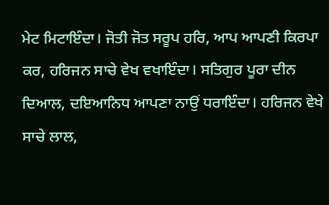ਮੇਟ ਮਿਟਾਇੰਦਾ। ਜੋਤੀ ਜੋਤ ਸਰੂਪ ਹਰਿ, ਆਪ ਆਪਣੀ ਕਿਰਪਾ ਕਰ, ਹਰਿਜਨ ਸਾਚੇ ਵੇਖ ਵਖਾਇੰਦਾ। ਸਤਿਗੁਰ ਪੂਰਾ ਦੀਨ ਦਿਆਲ, ਦਇਆਨਿਧ ਆਪਣਾ ਨਾਉਂ ਧਰਾਇੰਦਾ। ਹਰਿਜਨ ਵੇਖੇ ਸਾਚੇ ਲਾਲ,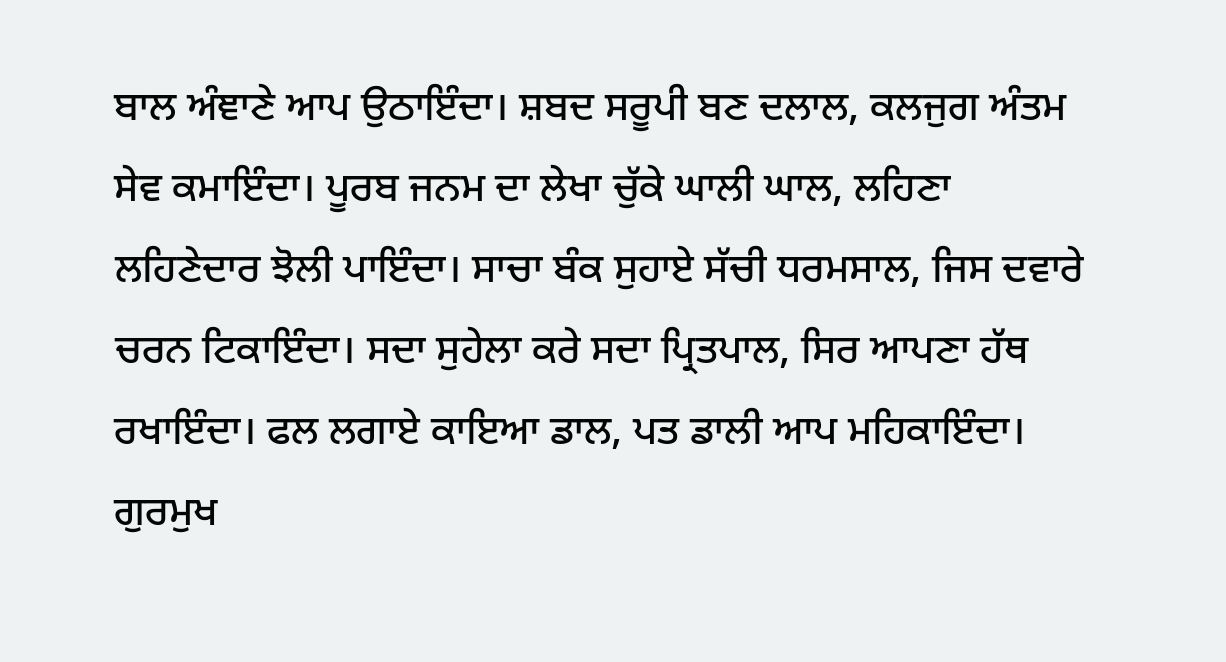ਬਾਲ ਅੰਞਾਣੇ ਆਪ ਉਠਾਇੰਦਾ। ਸ਼ਬਦ ਸਰੂਪੀ ਬਣ ਦਲਾਲ, ਕਲਜੁਗ ਅੰਤਮ ਸੇਵ ਕਮਾਇੰਦਾ। ਪੂਰਬ ਜਨਮ ਦਾ ਲੇਖਾ ਚੁੱਕੇ ਘਾਲੀ ਘਾਲ, ਲਹਿਣਾ ਲਹਿਣੇਦਾਰ ਝੋਲੀ ਪਾਇੰਦਾ। ਸਾਚਾ ਬੰਕ ਸੁਹਾਏ ਸੱਚੀ ਧਰਮਸਾਲ, ਜਿਸ ਦਵਾਰੇ ਚਰਨ ਟਿਕਾਇੰਦਾ। ਸਦਾ ਸੁਹੇਲਾ ਕਰੇ ਸਦਾ ਪ੍ਰਿਤਪਾਲ, ਸਿਰ ਆਪਣਾ ਹੱਥ ਰਖਾਇੰਦਾ। ਫਲ ਲਗਾਏ ਕਾਇਆ ਡਾਲ, ਪਤ ਡਾਲੀ ਆਪ ਮਹਿਕਾਇੰਦਾ। ਗੁਰਮੁਖ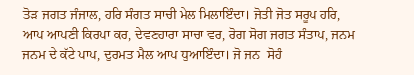ਤੋੜ ਜਗਤ ਜੰਜਾਲ, ਹਰਿ ਸੰਗਤ ਸਾਚੀ ਮੇਲ ਮਿਲਾਇੰਦਾ। ਜੋਤੀ ਜੋਤ ਸਰੂਪ ਹਰਿ, ਆਪ ਆਪਣੀ ਕਿਰਪਾ ਕਰ, ਦੇਵਣਹਾਰਾ ਸਾਚਾ ਵਰ, ਰੋਗ ਸੋਗ ਜਗਤ ਸੰਤਾਪ, ਜਨਮ ਜਨਮ ਦੇ ਕੱਟੇ ਪਾਪ, ਦੁਰਮਤ ਮੈਲ ਆਪ ਧੁਆਇੰਦਾ। ਜੋ ਜਨ  ਸੋਹੰ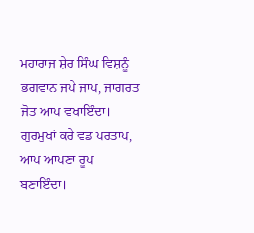ਮਹਾਰਾਜ ਸ਼ੇਰ ਸਿੰਘ ਵਿਸ਼ਨੂੰ ਭਗਵਾਨ ਜਪੇ ਜਾਪ, ਜਾਗਰਤ ਜੋਤ ਆਪ ਵਖਾਇੰਦਾ। ਗੁਰਮੁਖਾਂ ਕਰੇ ਵਡ ਪਰਤਾਪ, ਆਪ ਆਪਣਾ ਰੂਪ ਬਣਾਇੰਦਾ।